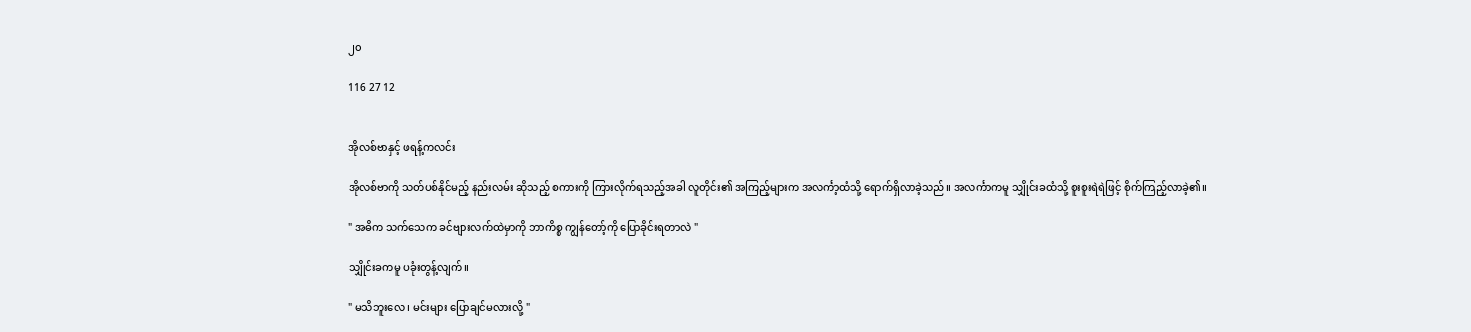၂၀

116 27 12


အိုလစ်ဗာနှင့် ဖရန့်ကလင်း

အိုလစ်ဗာကို သတ်ပစ်နိုင်မည့် နည်းလမ်း ဆိုသည့် စကားကို ကြားလိုက်ရသည့်အခါ လူတိုင်း၏ အကြည့်များက အလင်္ကာ့ထံသို့ ရောက်ရှိလာခဲ့သည်။ အလင်္ကာကမူ သျှိုင်းခထံသို့ စူးစူးရဲရဲဖြင့် စိုက်ကြည့်လာခဲ့၏။

" အဓိက သက်သေက ခင်ဗျားလက်ထဲမှာကို ဘာကိစ္စ ကျွန်တော့်ကို ပြောခိုင်းရတာလဲ "

သျှိုင်းခကမူ ပခုံးတွန့်လျက်။

" မသိဘူးလေ ၊ မင်းများ ပြောချင်မလားလို့ "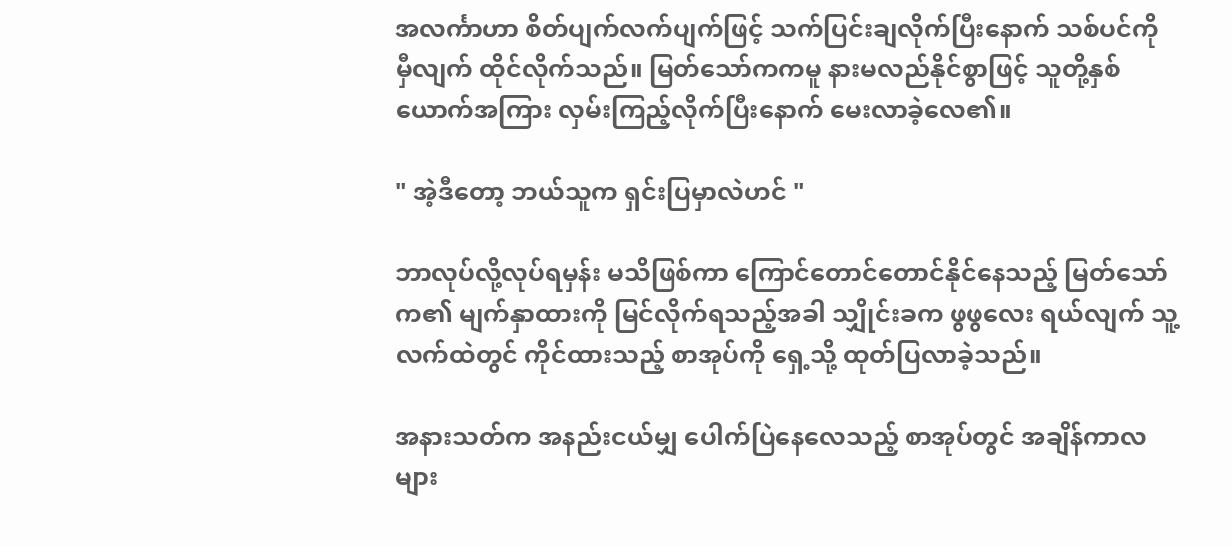အလင်္ကာဟာ စိတ်ပျက်လက်ပျက်ဖြင့် သက်ပြင်းချလိုက်ပြီးနောက် သစ်ပင်ကို မှီလျက် ထိုင်လိုက်သည်။ မြတ်သော်ကကမူ နားမလည်နိုင်စွာဖြင့် သူတို့နှစ်ယောက်အကြား လှမ်းကြည့်လိုက်ပြီးနောက် မေးလာခဲ့လေ၏။

" အဲ့ဒီတော့ ဘယ်သူက ရှင်းပြမှာလဲဟင် "

ဘာလုပ်လို့လုပ်ရမှန်း မသိဖြစ်ကာ ကြောင်တောင်တောင်နိုင်နေသည့် မြတ်သော်က၏ မျက်နှာထားကို မြင်လိုက်ရသည့်အခါ သျှိုင်းခက ဖွဖွလေး ရယ်လျက် သူ့လက်ထဲတွင် ကိုင်ထားသည့် စာအုပ်ကို ရှေ့သို့ ထုတ်ပြလာခဲ့သည်။

အနားသတ်က အနည်းငယ်မျှ ပေါက်ပြဲနေလေသည့် စာအုပ်တွင် အချိန်ကာလများ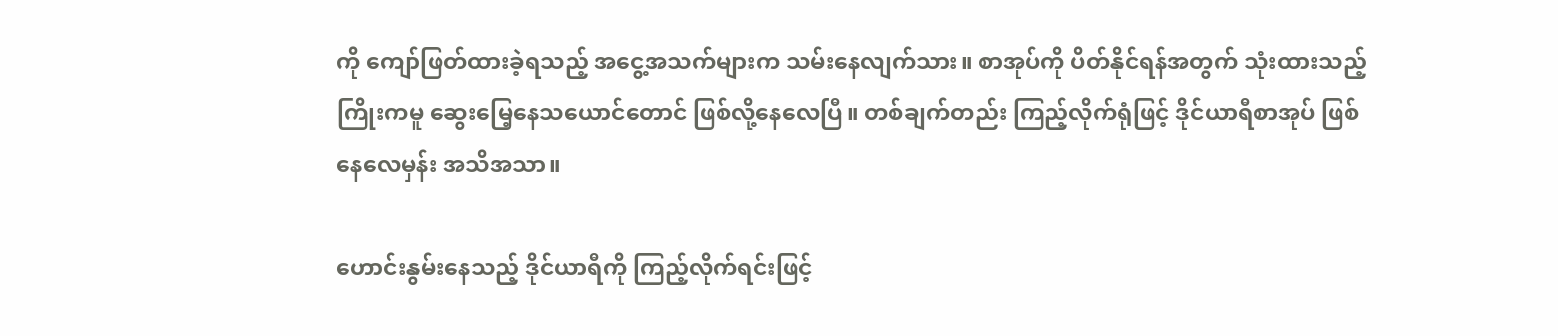ကို ကျော်ဖြတ်ထားခဲ့ရသည့် အငွေ့အသက်များက သမ်းနေလျက်သား။ စာအုပ်ကို ပိတ်နိုင်ရန်အတွက် သုံးထားသည့် ကြိုးကမူ ဆွေးမြေ့နေသယောင်တောင် ဖြစ်လို့နေလေပြီ။ တစ်ချက်တည်း ကြည့်လိုက်ရုံဖြင့် ဒိုင်ယာရီစာအုပ် ဖြစ်နေလေမှန်း အသိအသာ။

ဟောင်းနွမ်းနေသည့် ဒိုင်ယာရီကို ကြည့်လိုက်ရင်းဖြင့်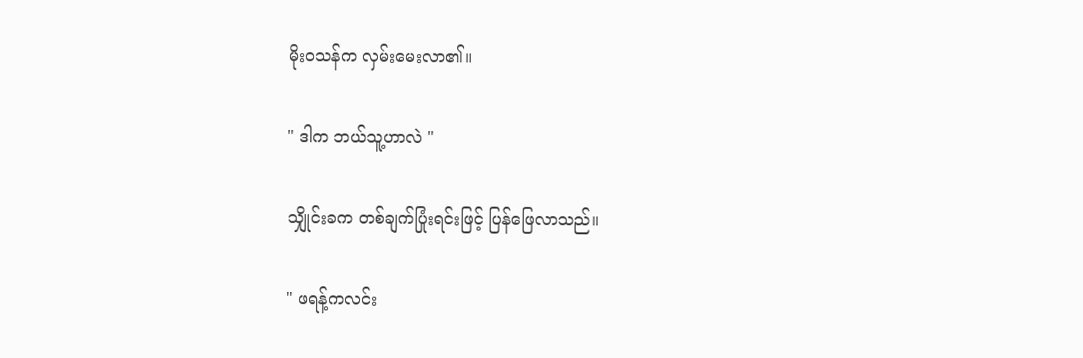မိုးဝသန်က လှမ်းမေးလာ၏။

" ဒါက ဘယ်သူ့ဟာလဲ "

သျှိုင်းခက တစ်ချက်ပြုံးရင်းဖြင့် ပြန်ဖြေလာသည်။

" ဖရန့်ကလင်း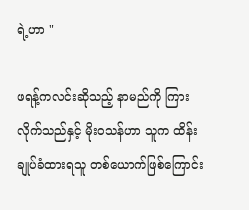ရဲ့ဟာ "

ဖရန့်ကလင်းဆိုသည့် နာမည်ကို ကြားလိုက်သည်နှင့် မိုးဝသန်ဟာ သူက ထိန်းချုပ်ခံထားရသူ တစ်ယောက်ဖြစ်ကြောင်း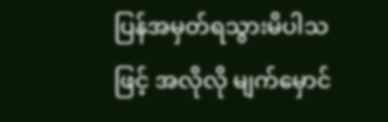ပြန်အမှတ်ရသွားမိပါသဖြင့် အလိုလို မျက်မှောင်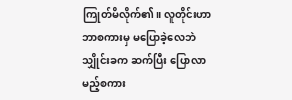ကြုတ်မိလိုက်၏။ လူတိုင်းဟာ ဘာစကားမှ မပြောခဲ့လေဘဲ သျှိုင်းခက ဆက်ပြီး ပြောလာမည့်စကား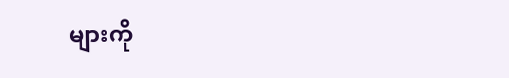များကို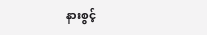နားစွင့်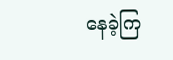နေခဲ့ကြ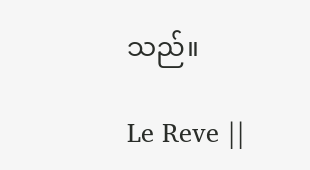သည်။

Le Reve ||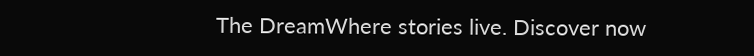The DreamWhere stories live. Discover now